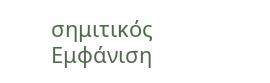σημιτικός
Εμφάνιση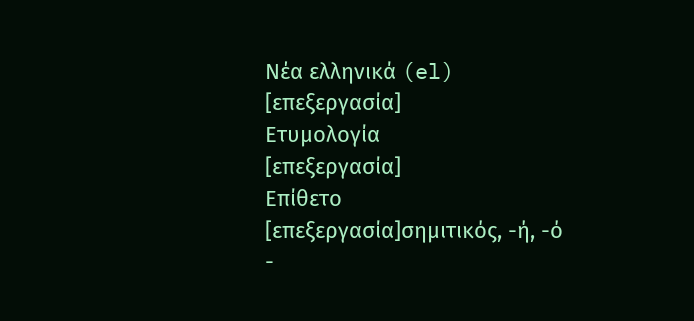Νέα ελληνικά (el)
[επεξεργασία]
Ετυμολογία
[επεξεργασία]
Επίθετο
[επεξεργασία]σημιτικός, -ή, -ό
-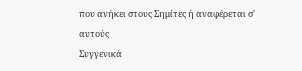που ανήκει στους Σημίτες ή αναφέρεται σ' αυτούς
Συγγενικά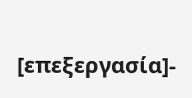[επεξεργασία]-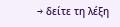→ δείτε τη λέξη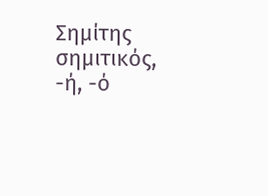Σημίτης
σημιτικός, -ή, -ό